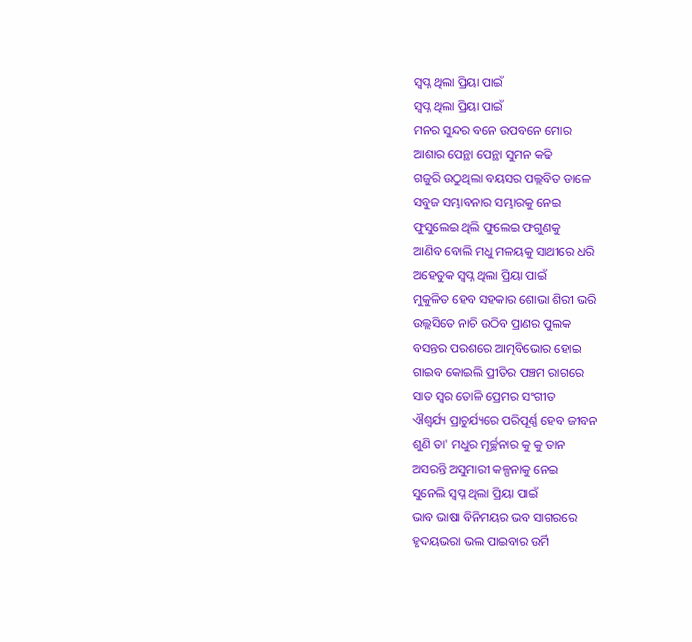ସ୍ବପ୍ନ ଥିଲା ପ୍ରିୟା ପାଇଁ
ସ୍ବପ୍ନ ଥିଲା ପ୍ରିୟା ପାଇଁ
ମନର ସୁନ୍ଦର ବନେ ଉପବନେ ମୋର
ଆଶାର ପେନ୍ଥା ପେନ୍ଥା ସୁମନ କଢି
ଗଜୁରି ଉଠୁଥିଲା ବୟସର ପଲ୍ଲବିତ ଡାଳେ
ସବୁଜ ସମ୍ଭାବନାର ସମ୍ଭାରକୁ ନେଇ
ଫୁସୁଲେଇ ଥିଲି ଫୁଲେଇ ଫଗୁଣକୁ
ଆଣିବ ବୋଲି ମଧୁ ମଳୟକୁ ସାଥୀରେ ଧରି
ଅହେତୁକ ସ୍ବପ୍ନ ଥିଲା ପ୍ରିୟା ପାଇଁ
ମୁକୁଳିତ ହେବ ସହକାର ଶୋଭା ଶିରୀ ଭରି
ଉଲ୍ଲସିତେ ନାଚି ଉଠିବ ପ୍ରାଣର ପୁଲକ
ବସନ୍ତର ପରଶରେ ଆତ୍ମବିଭୋର ହୋଇ
ଗାଇବ କୋଇଲି ପ୍ରୀତିର ପଞ୍ଚମ ରାଗରେ
ସାତ ସ୍ବର ତୋଳି ପ୍ରେମର ସଂଗୀତ
ଐଶ୍ବର୍ଯ୍ୟ ପ୍ରାଚୁର୍ଯ୍ୟରେ ପରିପୂର୍ଣ୍ଣ ହେବ ଜୀବନ
ଶୁଣି ତା' ମଧୁର ମୂର୍ଚ୍ଛନାର କୁ କୁ ତାନ
ଅସରନ୍ତି ଅସୁମାରୀ କଳ୍ପନାକୁ ନେଇ
ସୁନେଲି ସ୍ବପ୍ନ ଥିଲା ପ୍ରିୟା ପାଇଁ
ଭାବ ଭାଷା ବିନିମୟର ଭବ ସାଗରରେ
ହୃଦୟଭରା ଭଲ ପାଇବାର ଉର୍ମି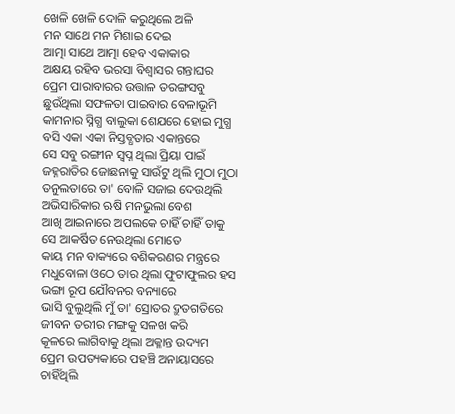ଖେଳି ଖେଳି ଦୋଳି କରୁଥିଲେ ଅଳି
ମନ ସାଥେ ମନ ମିଶାଇ ଦେଇ
ଆତ୍ମା ସାଥେ ଆତ୍ମା ହେବ ଏକାକାର
ଅକ୍ଷୟ ରହିବ ଭରସା ବିଶ୍ଵାସର ଗନ୍ତାଘର
ପ୍ରେମ ପାରାବାରର ଉତ୍ତାଳ ତରଙ୍ଗସବୁ
ଛୁଉଁଥିଲା ସଫଳତା ପାଇବାର ବେଳାଭୂମି
କାମନାର ସ୍ନିଗ୍ଧ ବାଲୁକା ଶେଯରେ ହୋଇ ମୁଗ୍ଧ
ବସି ଏକା ଏକା ନିସ୍ତବ୍ଧତାର ଏକାନ୍ତରେ
ସେ ସବୁ ରଙ୍ଗୀନ ସ୍ବପ୍ନ ଥିଲା ପ୍ରିୟା ପାଇଁ
ଜହ୍ନରାତିର ଜୋଛନାକୁ ସାଉଁଟୁ ଥିଲି ମୁଠା ମୁଠା
ତନୁଲତାରେ ତା' ବୋଳି ସଜାଇ ଦେଉଥିଲି
ଅଭିସାରିକାର ଋଷି ମନଭୁଲା ବେଶ
ଆଖି ଆଇନାରେ ଅପଲକେ ଚାହିଁ ଚାହିଁ ତାକୁ
ସେ ଆକର୍ଷିତ ନେଉଥିଲା ମୋତେ
କାୟ ମନ ବାକ୍ୟରେ ବଶିକରଣର ମନ୍ତ୍ରରେ
ମଧୁବୋଳା ଓଠେ ତାର ଥିଲା ଫୁଟାଫୁଲର ହସ
ଭଙ୍ଗା ରୂପ ଯୌବନର ବନ୍ୟାରେ
ଭାସି ବୁଲୁଥିଲି ମୁଁ ତା' ସ୍ରୋତର ଦ୍ରୁତଗତିରେ
ଜୀବନ ତରୀର ମଙ୍ଗକୁ ସଳଖ କରି
କୂଳରେ ଲାଗିବାକୁ ଥିଲା ଅକ୍ଳାନ୍ତ ଉଦ୍ୟମ
ପ୍ରେମ ଉପତ୍ୟକାରେ ପହଞ୍ଚି ଅନାୟାସରେ
ଚାହିଁଥିଲି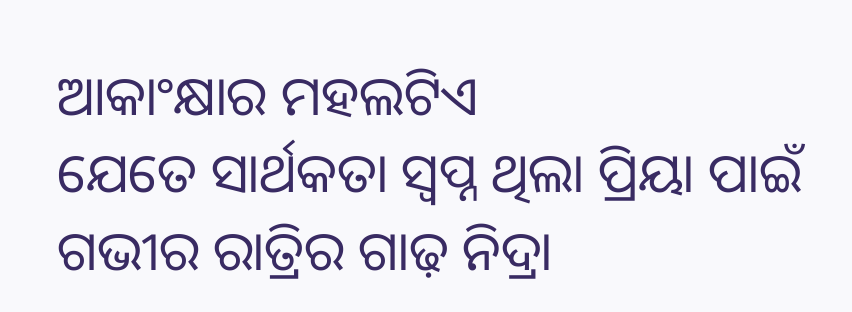ଆକାଂକ୍ଷାର ମହଲଟିଏ
ଯେତେ ସାର୍ଥକତା ସ୍ବପ୍ନ ଥିଲା ପ୍ରିୟା ପାଇଁ
ଗଭୀର ରାତ୍ରିର ଗାଢ଼ ନିଦ୍ରା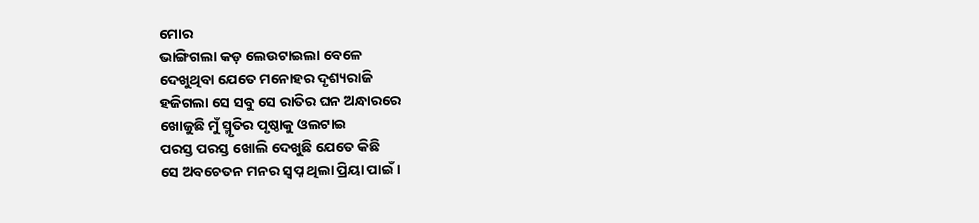ମୋର
ଭାଙ୍ଗିଗଲା କଡ଼ ଲେଉଟାଇଲା ବେଳେ
ଦେଖୁଥିବା ଯେତେ ମନୋହର ଦୃଶ୍ୟରାଜି
ହଜିଗଲା ସେ ସବୁ ସେ ରାତିର ଘନ ଅନ୍ଧାରରେ
ଖୋଜୁଛି ମୁଁ ସ୍ମୃତିର ପୃଷ୍ଠାକୁ ଓଲଟାଇ
ପରସ୍ତ ପରସ୍ତ ଖୋଲି ଦେଖୁଛି ଯେତେ କିଛି
ସେ ଅବଚେତନ ମନର ସ୍ବପ୍ନ ଥିଲା ପ୍ରିୟା ପାଇଁ ।